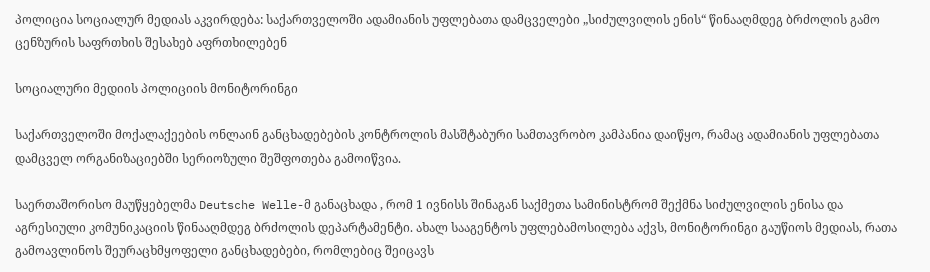პოლიცია სოციალურ მედიას აკვირდება: საქართველოში ადამიანის უფლებათა დამცველები „სიძულვილის ენის“ წინააღმდეგ ბრძოლის გამო ცენზურის საფრთხის შესახებ აფრთხილებენ

სოციალური მედიის პოლიციის მონიტორინგი

საქართველოში მოქალაქეების ონლაინ განცხადებების კონტროლის მასშტაბური სამთავრობო კამპანია დაიწყო, რამაც ადამიანის უფლებათა დამცველ ორგანიზაციებში სერიოზული შეშფოთება გამოიწვია.

საერთაშორისო მაუწყებელმა Deutsche Welle-მ განაცხადა , რომ 1 ივნისს შინაგან საქმეთა სამინისტრომ შექმნა სიძულვილის ენისა და აგრესიული კომუნიკაციის წინააღმდეგ ბრძოლის დეპარტამენტი. ახალ სააგენტოს უფლებამოსილება აქვს, მონიტორინგი გაუწიოს მედიას, რათა გამოავლინოს შეურაცხმყოფელი განცხადებები, რომლებიც შეიცავს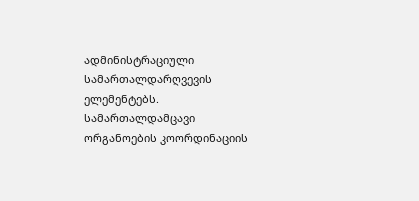ადმინისტრაციული სამართალდარღვევის ელემენტებს. სამართალდამცავი ორგანოების კოორდინაციის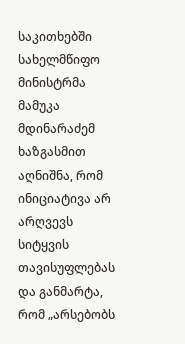საკითხებში სახელმწიფო მინისტრმა მამუკა მდინარაძემ ხაზგასმით აღნიშნა, რომ ინიციატივა არ არღვევს სიტყვის თავისუფლებას და განმარტა, რომ „არსებობს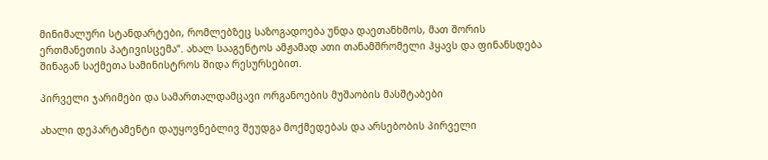მინიმალური სტანდარტები, რომლებზეც საზოგადოება უნდა დაეთანხმოს, მათ შორის ერთმანეთის პატივისცემა“. ახალ სააგენტოს ამჟამად ათი თანამშრომელი ჰყავს და ფინანსდება შინაგან საქმეთა სამინისტროს შიდა რესურსებით.

პირველი ჯარიმები და სამართალდამცავი ორგანოების მუშაობის მასშტაბები

ახალი დეპარტამენტი დაუყოვნებლივ შეუდგა მოქმედებას და არსებობის პირველი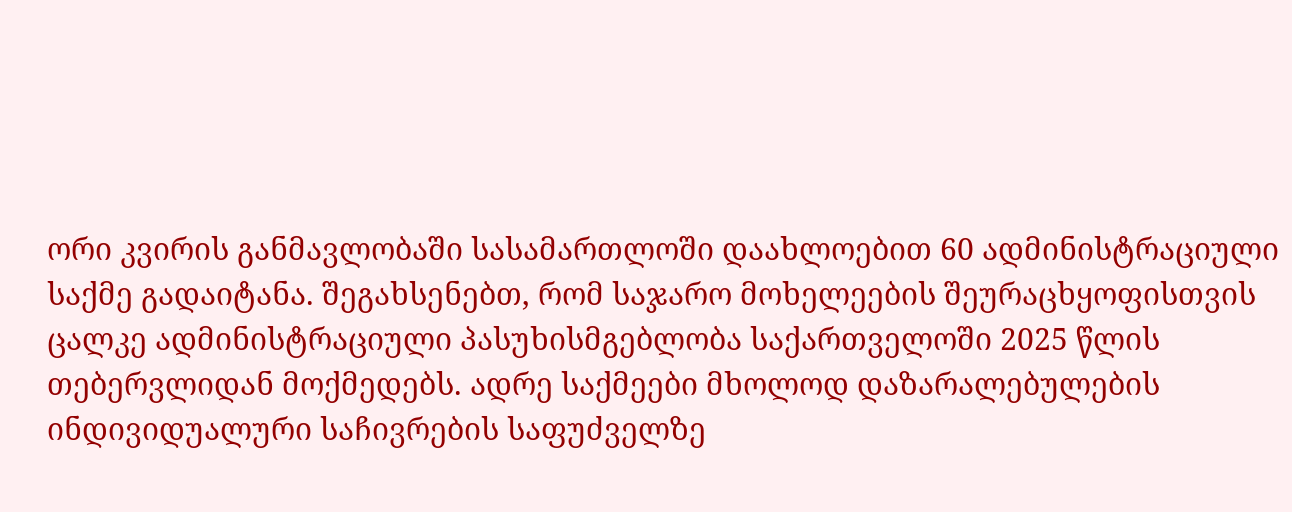ორი კვირის განმავლობაში სასამართლოში დაახლოებით 60 ადმინისტრაციული საქმე გადაიტანა. შეგახსენებთ, რომ საჯარო მოხელეების შეურაცხყოფისთვის ცალკე ადმინისტრაციული პასუხისმგებლობა საქართველოში 2025 წლის თებერვლიდან მოქმედებს. ადრე საქმეები მხოლოდ დაზარალებულების ინდივიდუალური საჩივრების საფუძველზე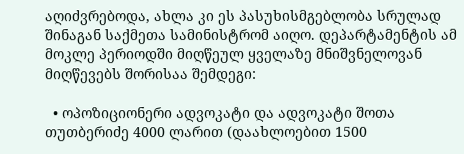აღიძვრებოდა, ახლა კი ეს პასუხისმგებლობა სრულად შინაგან საქმეთა სამინისტრომ აიღო. დეპარტამენტის ამ მოკლე პერიოდში მიღწეულ ყველაზე მნიშვნელოვან მიღწევებს შორისაა შემდეგი:

  • ოპოზიციონერი ადვოკატი და ადვოკატი შოთა თუთბერიძე 4000 ლარით (დაახლოებით 1500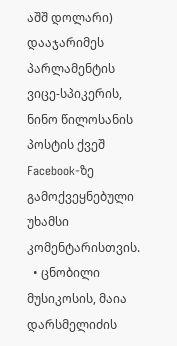აშშ დოლარი) დააჯარიმეს პარლამენტის ვიცე-სპიკერის, ნინო წილოსანის პოსტის ქვეშ Facebook-ზე გამოქვეყნებული უხამსი კომენტარისთვის.
  • ცნობილი მუსიკოსის, მაია დარსმელიძის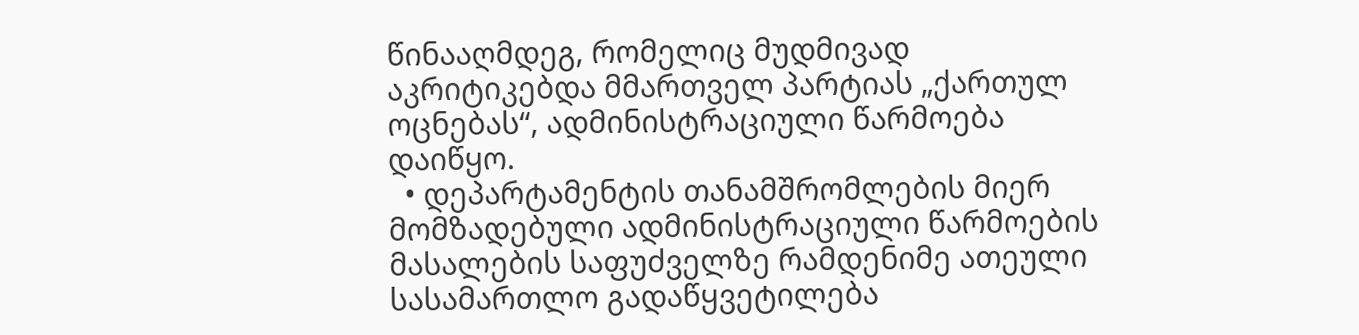წინააღმდეგ, რომელიც მუდმივად აკრიტიკებდა მმართველ პარტიას „ქართულ ოცნებას“, ადმინისტრაციული წარმოება დაიწყო.
  • დეპარტამენტის თანამშრომლების მიერ მომზადებული ადმინისტრაციული წარმოების მასალების საფუძველზე რამდენიმე ათეული სასამართლო გადაწყვეტილება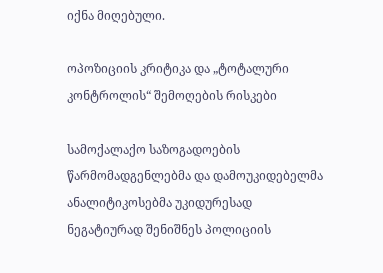იქნა მიღებული.

ოპოზიციის კრიტიკა და „ტოტალური კონტროლის“ შემოღების რისკები

სამოქალაქო საზოგადოების წარმომადგენლებმა და დამოუკიდებელმა ანალიტიკოსებმა უკიდურესად ნეგატიურად შენიშნეს პოლიციის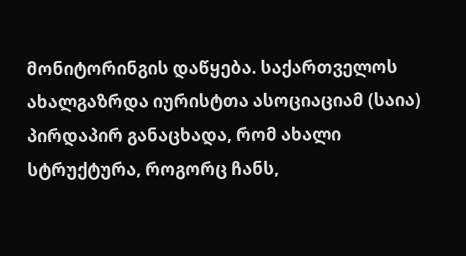მონიტორინგის დაწყება. საქართველოს ახალგაზრდა იურისტთა ასოციაციამ (საია) პირდაპირ განაცხადა, რომ ახალი სტრუქტურა, როგორც ჩანს,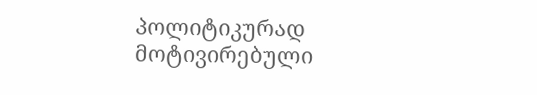პოლიტიკურად მოტივირებული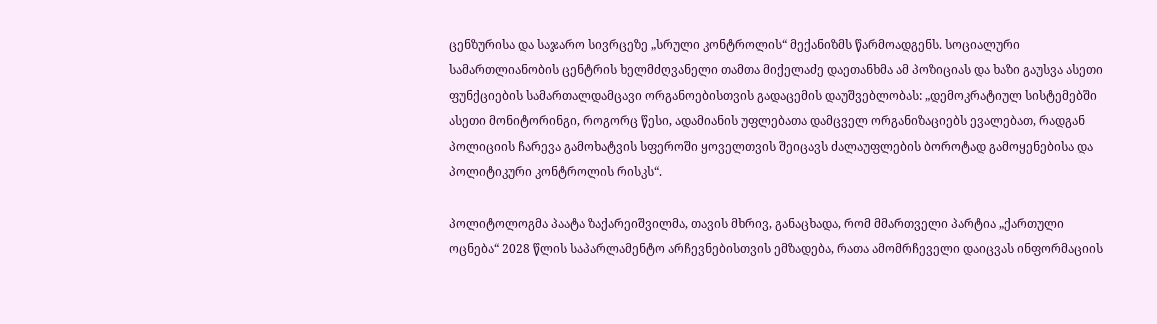ცენზურისა და საჯარო სივრცეზე „სრული კონტროლის“ მექანიზმს წარმოადგენს. სოციალური სამართლიანობის ცენტრის ხელმძღვანელი თამთა მიქელაძე დაეთანხმა ამ პოზიციას და ხაზი გაუსვა ასეთი ფუნქციების სამართალდამცავი ორგანოებისთვის გადაცემის დაუშვებლობას: „დემოკრატიულ სისტემებში ასეთი მონიტორინგი, როგორც წესი, ადამიანის უფლებათა დამცველ ორგანიზაციებს ევალებათ, რადგან პოლიციის ჩარევა გამოხატვის სფეროში ყოველთვის შეიცავს ძალაუფლების ბოროტად გამოყენებისა და პოლიტიკური კონტროლის რისკს“.

პოლიტოლოგმა პაატა ზაქარეიშვილმა, თავის მხრივ, განაცხადა, რომ მმართველი პარტია „ქართული ოცნება“ 2028 წლის საპარლამენტო არჩევნებისთვის ემზადება, რათა ამომრჩეველი დაიცვას ინფორმაციის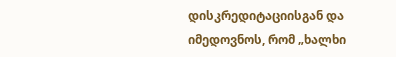დისკრედიტაციისგან და იმედოვნოს, რომ „ხალხი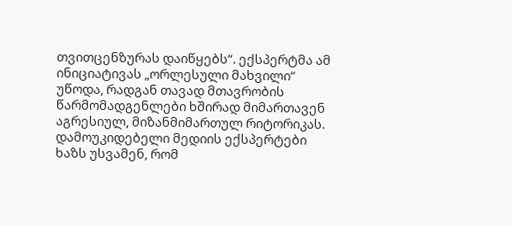თვითცენზურას დაიწყებს“. ექსპერტმა ამ ინიციატივას „ორლესული მახვილი“ უწოდა, რადგან თავად მთავრობის წარმომადგენლები ხშირად მიმართავენ აგრესიულ, მიზანმიმართულ რიტორიკას. დამოუკიდებელი მედიის ექსპერტები ხაზს უსვამენ, რომ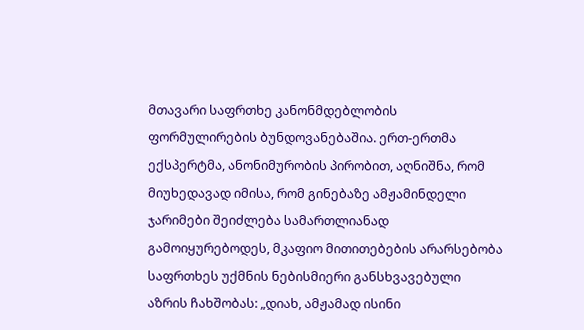მთავარი საფრთხე კანონმდებლობის ფორმულირების ბუნდოვანებაშია. ერთ-ერთმა ექსპერტმა, ანონიმურობის პირობით, აღნიშნა, რომ მიუხედავად იმისა, რომ გინებაზე ამჟამინდელი ჯარიმები შეიძლება სამართლიანად გამოიყურებოდეს, მკაფიო მითითებების არარსებობა საფრთხეს უქმნის ნებისმიერი განსხვავებული აზრის ჩახშობას: „დიახ, ამჟამად ისინი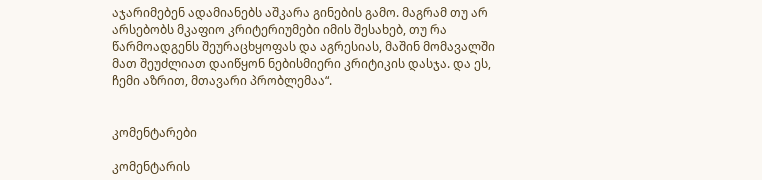აჯარიმებენ ადამიანებს აშკარა გინების გამო. მაგრამ თუ არ არსებობს მკაფიო კრიტერიუმები იმის შესახებ, თუ რა წარმოადგენს შეურაცხყოფას და აგრესიას, მაშინ მომავალში მათ შეუძლიათ დაიწყონ ნებისმიერი კრიტიკის დასჯა. და ეს, ჩემი აზრით, მთავარი პრობლემაა“.


კომენტარები

კომენტარის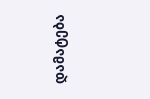დამატება